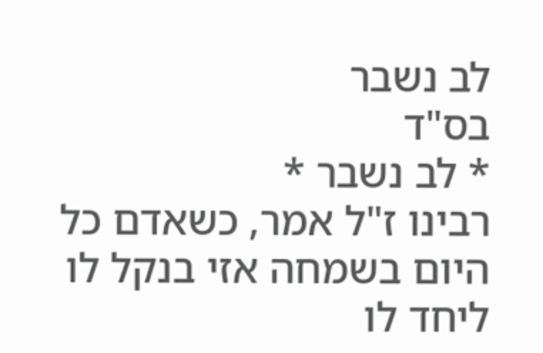לב נשבר
בס"ד
* לב נשבר *
רבינו ז"ל אמר, כשאדם כל היום בשמחה אזי בנקל לו ליחד לו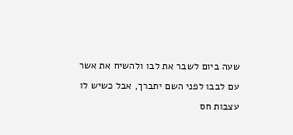שעה ביום לשבר את לבו ולהשיח את אשר עם לבבו לפני השם יתברך, אבל כשיש לו עצבות חס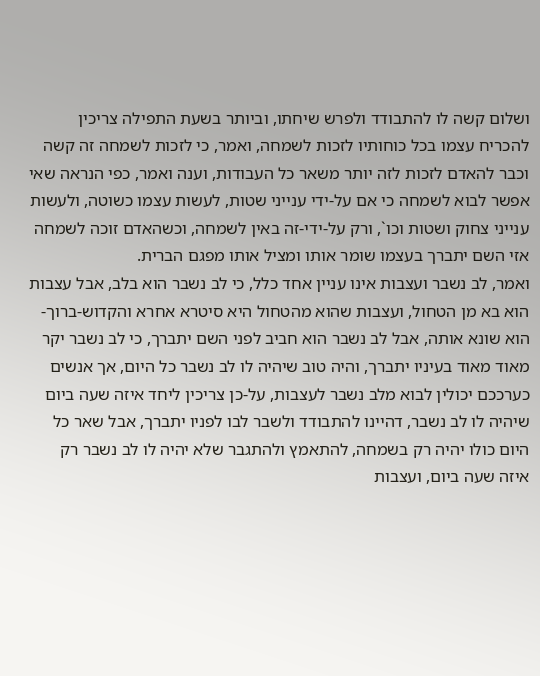ושלום קשה לו להתבודד ולפרש שיחתו, וביותר בשעת התפילה צריכין להכריח עצמו בכל כוחותיו לזכות לשמחה, ואמר, כי לזכות לשמחה זה קשה וכבר להאדם לזכות לזה יותר משאר כל העבודות, וענה ואמר, כפי הנראה שאי אפשר לבוא לשמחה כי אם על-ידי ענייני שטות, לעשות עצמו כשוטה, ולעשות ענייני צחוק ושטות וכו`, ורק על-ידי-זה באין לשמחה, וכשהאדם זוכה לשמחה אזי השם יתברך בעצמו שומר אותו ומציל אותו מפגם הברית.
ואמר, לב נשבר ועצבות אינו עניין אחד כלל, כי לב נשבר הוא בלב, אבל עצבות הוא בא מן הטחול, ועצבות שהוא מהטחול היא סיטרא אחרא והקדוש-ברוך-הוא שונא אותה, אבל לב נשבר הוא חביב לפני השם יתברך, כי לב נשבר יקר מאוד מאוד בעיניו יתברך, והיה טוב שיהיה לו לב נשבר כל היום, אך אנשים כערככם יכולין לבוא מלב נשבר לעצבות, על-כן צריכין ליחד איזה שעה ביום שיהיה לו לב נשבר, דהיינו להתבודד ולשבר לבו לפניו יתברך, אבל שאר כל היום כולו יהיה רק בשמחה, להתאמץ ולהתגבר שלא יהיה לו לב נשבר רק איזה שעה ביום, ועצבות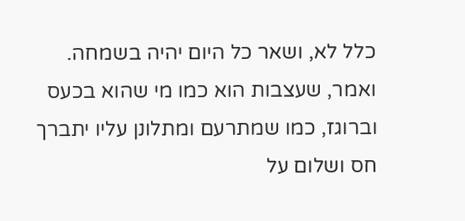כלל לא, ושאר כל היום יהיה בשמחה.
ואמר, שעצבות הוא כמו מי שהוא בכעס וברוגז, כמו שמתרעם ומתלונן עליו יתברך חס ושלום על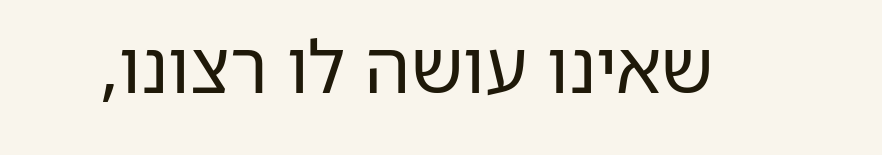שאינו עושה לו רצונו,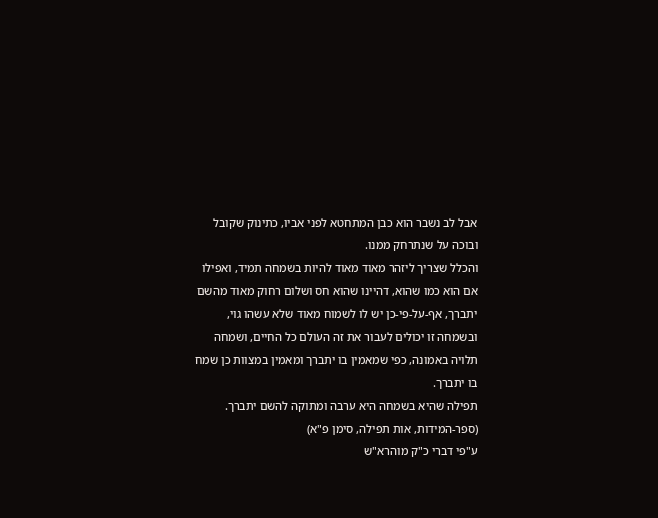אבל לב נשבר הוא כבן המתחטא לפני אביו, כתינוק שקובל ובוכה על שנתרחק ממנו.
והכלל שצריך ליזהר מאוד מאוד להיות בשמחה תמיד, ואפילו אם הוא כמו שהוא, דהיינו שהוא חס ושלום רחוק מאוד מהשם יתברך, אף-על-פי-כן יש לו לשמוח מאוד שלא עשהו גוי, ובשמחה זו יכולים לעבור את זה העולם כל החיים, ושמחה תלויה באמונה, כפי שמאמין בו יתברך ומאמין במצוות כן שמח בו יתברך.
תפילה שהיא בשמחה היא ערבה ומתוקה להשם יתברך.
(ספר-המידות, אות תפילה, סימן פ"א)
ע"פי דברי כ"ק מוהרא"ש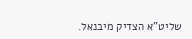שליט"א הצדיק מיבנאל.